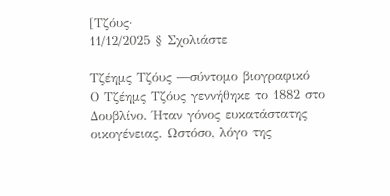[Τζόυς·
11/12/2025 § Σχολιάστε

Τζέημς Τζόυς ―σύντομο βιογραφικό
Ο Τζέημς Τζόυς γεννήθηκε το 1882 στο Δουβλίνο. Ήταν γόνος ευκατάστατης οικογένειας. Ωστόσο, λόγο της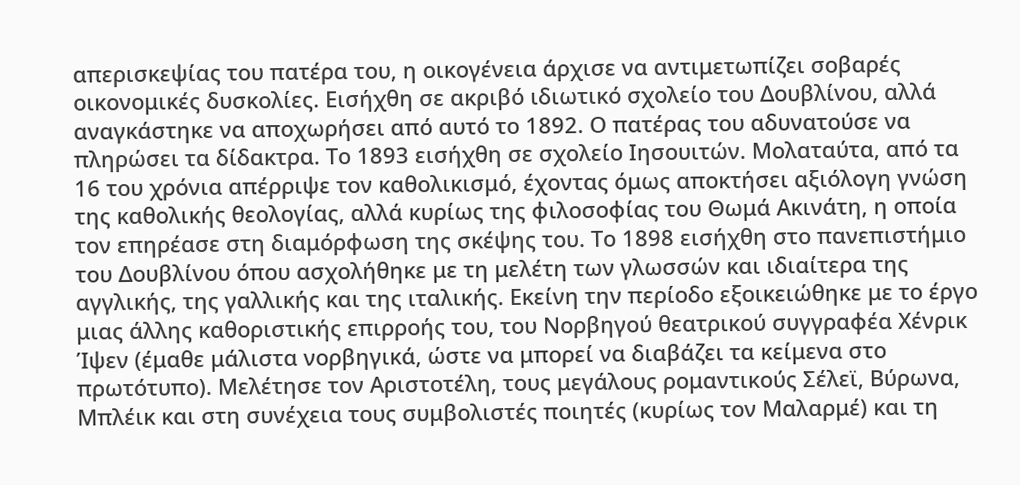απερισκεψίας του πατέρα του, η οικογένεια άρχισε να αντιμετωπίζει σοβαρές οικονομικές δυσκολίες. Εισήχθη σε ακριβό ιδιωτικό σχολείο του Δουβλίνου, αλλά αναγκάστηκε να αποχωρήσει από αυτό το 1892. Ο πατέρας του αδυνατούσε να πληρώσει τα δίδακτρα. Το 1893 εισήχθη σε σχολείο Ιησουιτών. Μολαταύτα, από τα 16 του χρόνια απέρριψε τον καθολικισμό, έχοντας όμως αποκτήσει αξιόλογη γνώση της καθολικής θεολογίας, αλλά κυρίως της φιλοσοφίας του Θωμά Ακινάτη, η οποία τον επηρέασε στη διαμόρφωση της σκέψης του. Το 1898 εισήχθη στο πανεπιστήμιο του Δουβλίνου όπου ασχολήθηκε με τη μελέτη των γλωσσών και ιδιαίτερα της αγγλικής, της γαλλικής και της ιταλικής. Εκείνη την περίοδο εξοικειώθηκε με το έργο μιας άλλης καθοριστικής επιρροής του, του Νορβηγού θεατρικού συγγραφέα Χένρικ Ίψεν (έμαθε μάλιστα νορβηγικά, ώστε να μπορεί να διαβάζει τα κείμενα στο πρωτότυπο). Μελέτησε τον Αριστοτέλη, τους μεγάλους ρομαντικούς Σέλεϊ, Βύρωνα, Μπλέικ και στη συνέχεια τους συμβολιστές ποιητές (κυρίως τον Μαλαρμέ) και τη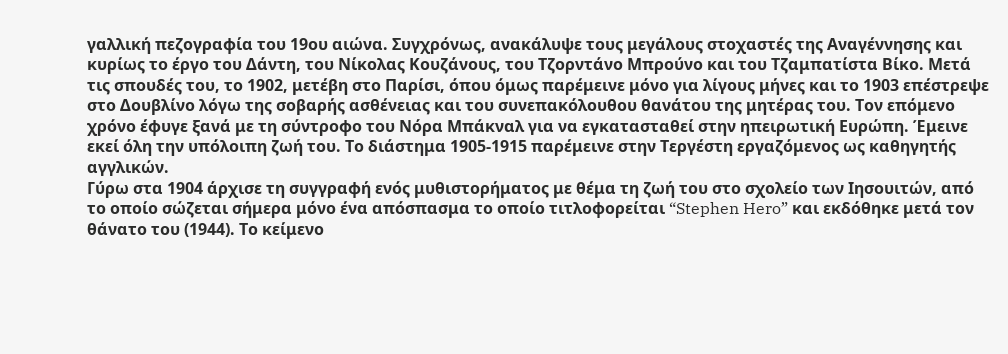γαλλική πεζογραφία του 19ου αιώνα. Συγχρόνως, ανακάλυψε τους μεγάλους στοχαστές της Αναγέννησης και κυρίως το έργο του Δάντη, του Νίκολας Κουζάνους, του Τζορντάνο Μπρούνο και του Τζαμπατίστα Βίκο. Μετά τις σπουδές του, το 1902, μετέβη στο Παρίσι, όπου όμως παρέμεινε μόνο για λίγους μήνες και το 1903 επέστρεψε στο Δουβλίνο λόγω της σοβαρής ασθένειας και του συνεπακόλουθου θανάτου της μητέρας του. Τον επόμενο χρόνο έφυγε ξανά με τη σύντροφο του Νόρα Μπάκναλ για να εγκατασταθεί στην ηπειρωτική Ευρώπη. Έμεινε εκεί όλη την υπόλοιπη ζωή του. Το διάστημα 1905-1915 παρέμεινε στην Τεργέστη εργαζόμενος ως καθηγητής αγγλικών.
Γύρω στα 1904 άρχισε τη συγγραφή ενός μυθιστορήματος με θέμα τη ζωή του στο σχολείο των Ιησουιτών, από το οποίο σώζεται σήμερα μόνο ένα απόσπασμα το οποίο τιτλοφορείται “Stephen Hero” και εκδόθηκε μετά τον θάνατο του (1944). Το κείμενο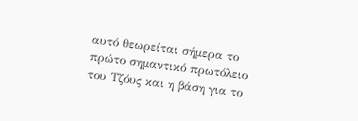αυτό θεωρείται σήμερα το πρώτο σημαντικό πρωτόλειο του Τζόυς και η βάση για το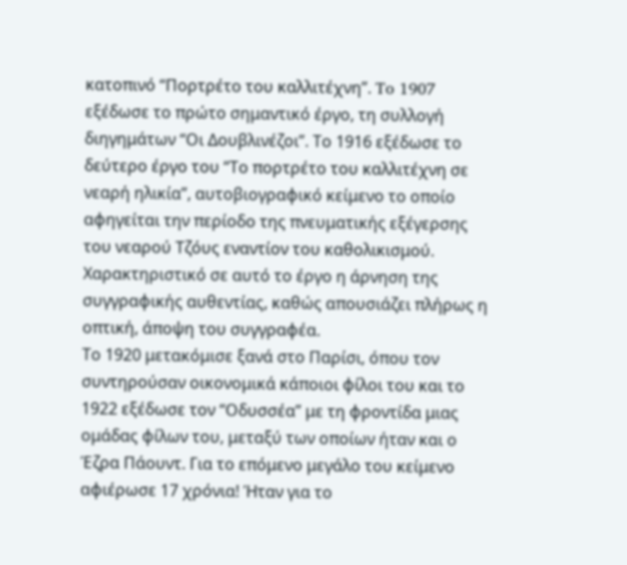κατοπινό “Πορτρέτο του καλλιτέχνη”. To 1907 εξέδωσε το πρώτο σημαντικό έργο, τη συλλογή διηγημάτων “Οι Δουβλινέζοι”. Το 1916 εξέδωσε το δεύτερο έργο του “Το πορτρέτο του καλλιτέχνη σε νεαρή ηλικία”, αυτοβιογραφικό κείμενο το οποίο αφηγείται την περίοδο της πνευματικής εξέγερσης του νεαρού Τζόυς εναντίον του καθολικισμού. Χαρακτηριστικό σε αυτό το έργο η άρνηση της συγγραφικής αυθεντίας, καθώς απουσιάζει πλήρως η οπτική, άποψη του συγγραφέα.
Το 1920 μετακόμισε ξανά στο Παρίσι, όπου τον συντηρούσαν οικονομικά κάποιοι φίλοι του και το 1922 εξέδωσε τον “Οδυσσέα” με τη φροντίδα μιας ομάδας φίλων του, μεταξύ των οποίων ήταν και ο Έζρα Πάουντ. Για το επόμενο μεγάλο του κείμενο αφιέρωσε 17 χρόνια! Ήταν για το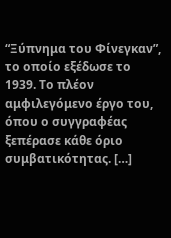“Ξύπνημα του Φίνεγκαν”, το οποίο εξέδωσε το 1939. Το πλέον αμφιλεγόμενο έργο του, όπου ο συγγραφέας ξεπέρασε κάθε όριο συμβατικότητας. […]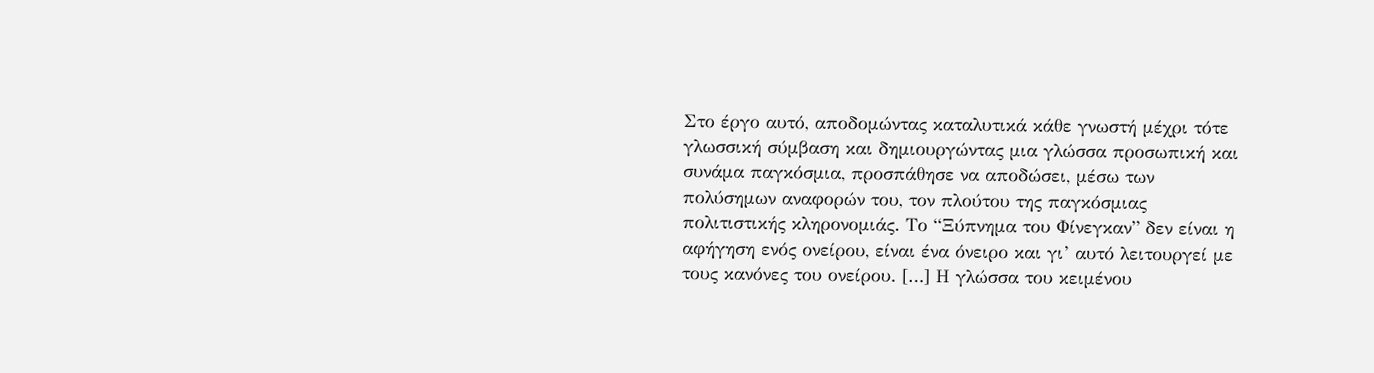Στο έργο αυτό, αποδομώντας καταλυτικά κάθε γνωστή μέχρι τότε γλωσσική σύμβαση και δημιουργώντας μια γλώσσα προσωπική και συνάμα παγκόσμια, προσπάθησε να αποδώσει, μέσω των πολύσημων αναφορών του, τον πλούτου της παγκόσμιας πολιτιστικής κληρονομιάς. Το “Ξύπνημα του Φίνεγκαν” δεν είναι η αφήγηση ενός ονείρου, είναι ένα όνειρο και γι’ αυτό λειτουργεί με τους κανόνες του ονείρου. […] Η γλώσσα του κειμένου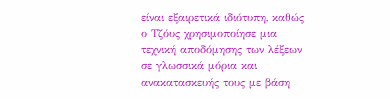είναι εξαιρετικά ιδιότυπη, καθώς ο Τζόυς χρησιμοποίησε μια τεχνική αποδόμησης των λέξεων σε γλωσσικά μόρια και ανακατασκευής τους με βάση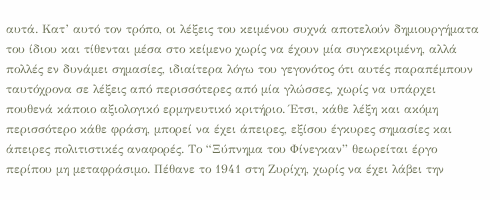αυτά. Κατ’ αυτό τον τρόπο, οι λέξεις του κειμένου συχνά αποτελούν δημιουργήματα του ίδιου και τίθενται μέσα στο κείμενο χωρίς να έχουν μία συγκεκριμένη, αλλά πολλές εν δυνάμει σημασίες, ιδιαίτερα λόγω του γεγονότος ότι αυτές παραπέμπουν ταυτόχρονα σε λέξεις από περισσότερες από μία γλώσσες, χωρίς να υπάρχει πουθενά κάποιο αξιολογικό ερμηνευτικό κριτήριο. Έτσι, κάθε λέξη και ακόμη περισσότερο κάθε φράση, μπορεί να έχει άπειρες, εξίσου έγκυρες σημασίες και άπειρες πολιτιστικές αναφορές. Το “Ξύπνημα του Φίνεγκαν” θεωρείται έργο περίπου μη μεταφράσιμο. Πέθανε το 1941 στη Ζυρίχη, χωρίς να έχει λάβει την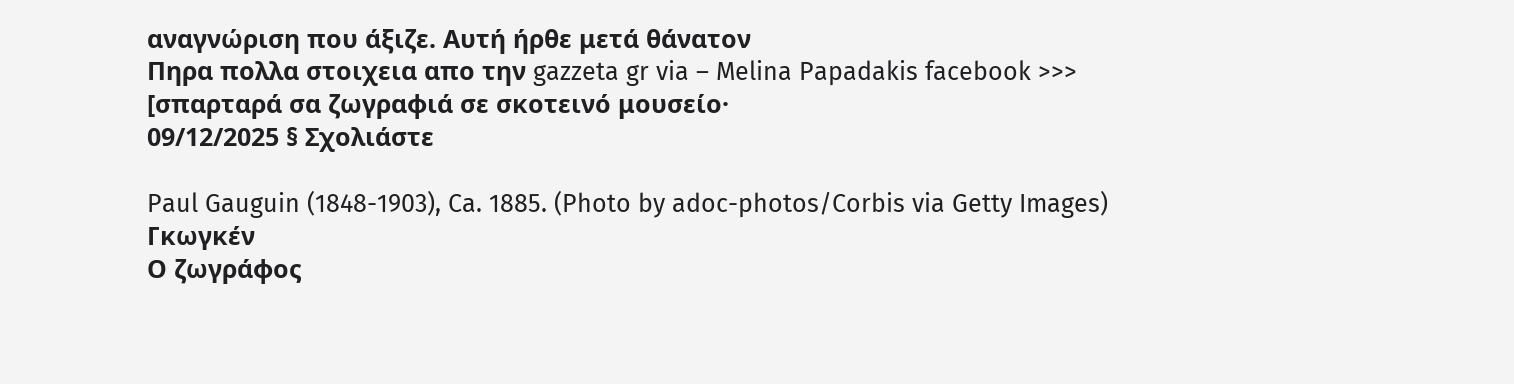αναγνώριση που άξιζε. Αυτή ήρθε μετά θάνατον
Πηρα πολλα στοιχεια απο την gazzeta gr via – Melina Papadakis facebook >>>
[σπαρταρά σα ζωγραφιά σε σκοτεινό μουσείο·
09/12/2025 § Σχολιάστε

Paul Gauguin (1848-1903), Ca. 1885. (Photo by adoc-photos/Corbis via Getty Images)
Γκωγκέν
Ο ζωγράφος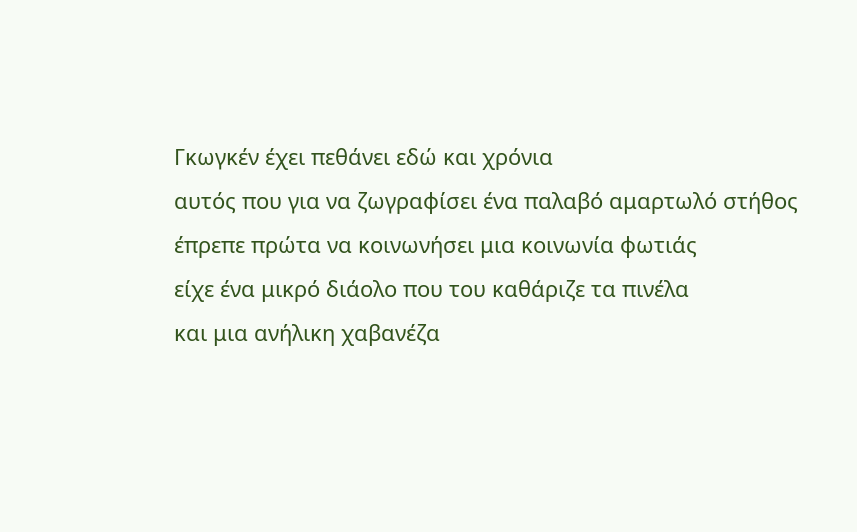Γκωγκέν έχει πεθάνει εδώ και χρόνια
αυτός που για να ζωγραφίσει ένα παλαβό αμαρτωλό στήθος
έπρεπε πρώτα να κοινωνήσει μια κοινωνία φωτιάς
είχε ένα μικρό διάολο που του καθάριζε τα πινέλα
και μια ανήλικη χαβανέζα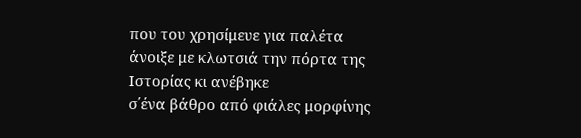που του χρησίμευε για παλέτα
άνοιξε με κλωτσιά την πόρτα της Ιστορίας κι ανέβηκε
σ΄ένα βάθρο από φιάλες μορφίνης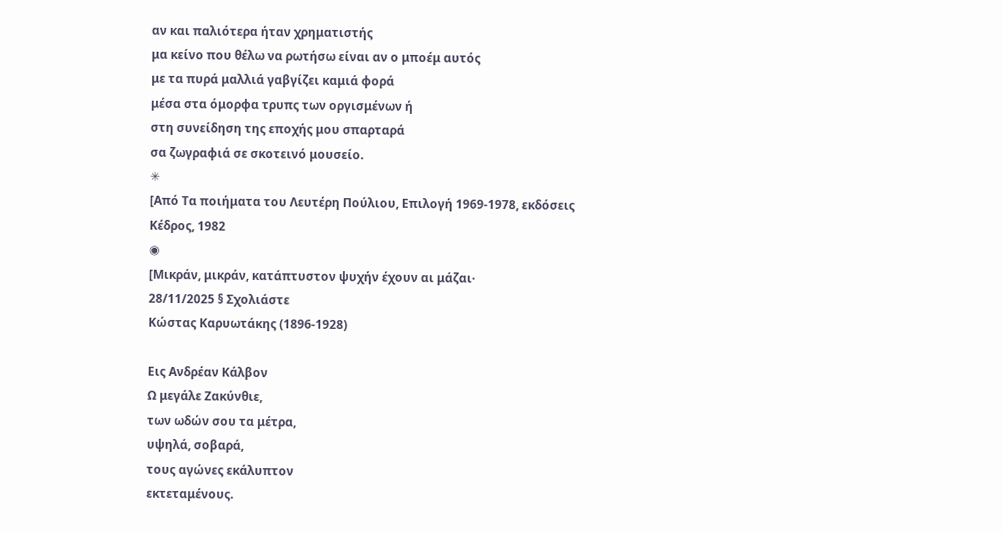αν και παλιότερα ήταν χρηματιστής
μα κείνο που θέλω να ρωτήσω είναι αν ο μποέμ αυτός
με τα πυρά μαλλιά γαβγίζει καμιά φορά
μέσα στα όμορφα τρυπς των οργισμένων ή
στη συνείδηση της εποχής μου σπαρταρά
σα ζωγραφιά σε σκοτεινό μουσείο.
✳
[Από Τα ποιήματα του Λευτέρη Πούλιου, Επιλογή 1969-1978, εκδόσεις Κέδρος, 1982
◉
[Μικράν, μικράν, κατάπτυστον ψυχήν έχουν αι μάζαι·
28/11/2025 § Σχολιάστε
Κώστας Καρυωτάκης (1896-1928)

Εις Ανδρέαν Κάλβον
Ω μεγάλε Ζακύνθιε,
των ωδών σου τα μέτρα,
υψηλά, σοβαρά,
τους αγώνες εκάλυπτον
εκτεταμένους.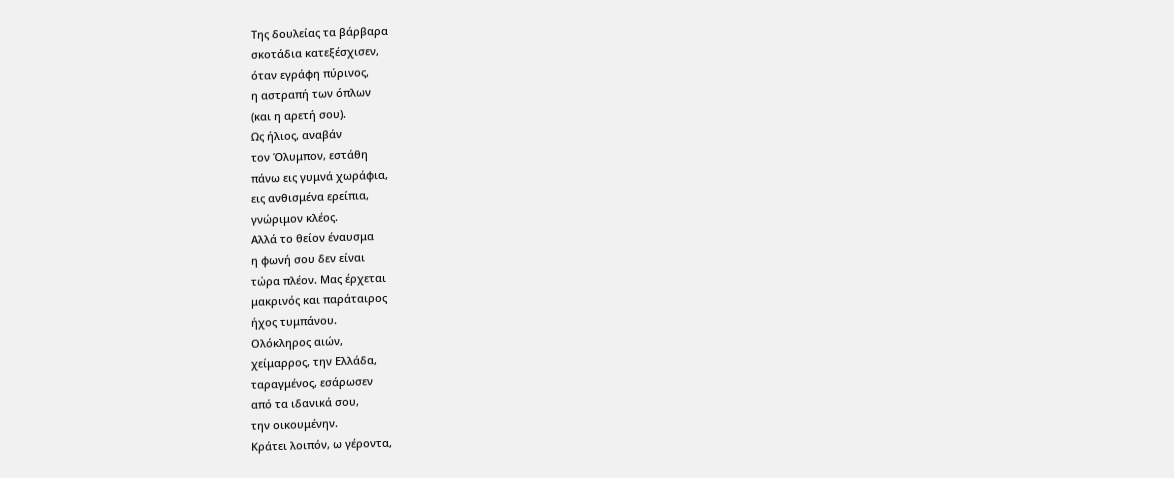Της δουλείας τα βάρβαρα
σκοτάδια κατεξέσχισεν,
όταν εγράφη πύρινος,
η αστραπή των όπλων
(και η αρετή σου).
Ως ήλιος, αναβάν
τον Όλυμπον, εστάθη
πάνω εις γυμνά χωράφια,
εις ανθισμένα ερείπια,
γνώριμον κλέος.
Αλλά το θείον έναυσμα
η φωνή σου δεν είναι
τώρα πλέον. Μας έρχεται
μακρινός και παράταιρος
ήχος τυμπάνου.
Ολόκληρος αιών,
χείμαρρος, την Ελλάδα,
ταραγμένος, εσάρωσεν
από τα ιδανικά σου,
την οικουμένην.
Κράτει λοιπόν, ω γέροντα,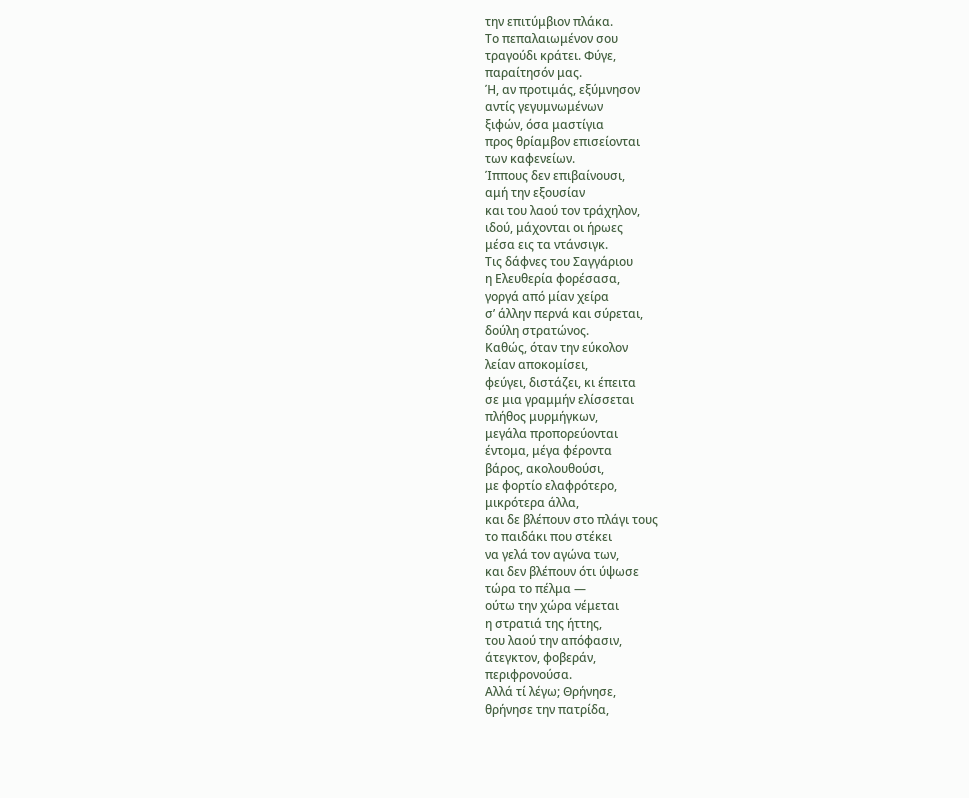την επιτύμβιον πλάκα.
Το πεπαλαιωμένον σου
τραγούδι κράτει. Φύγε,
παραίτησόν μας.
Ή, αν προτιμάς, εξύμνησον
αντίς γεγυμνωμένων
ξιφών, όσα μαστίγια
προς θρίαμβον επισείονται
των καφενείων.
Ίππους δεν επιβαίνουσι,
αμή την εξουσίαν
και του λαού τον τράχηλον,
ιδού, μάχονται οι ήρωες
μέσα εις τα ντάνσιγκ.
Τις δάφνες του Σαγγάριου
η Ελευθερία φορέσασα,
γοργά από μίαν χείρα
σ’ άλλην περνά και σύρεται,
δούλη στρατώνος.
Καθώς, όταν την εύκολον
λείαν αποκομίσει,
φεύγει, διστάζει, κι έπειτα
σε μια γραμμήν ελίσσεται
πλήθος μυρμήγκων,
μεγάλα προπορεύονται
έντομα, μέγα φέροντα
βάρος, ακολουθούσι,
με φορτίο ελαφρότερο,
μικρότερα άλλα,
και δε βλέπουν στο πλάγι τους
το παιδάκι που στέκει
να γελά τον αγώνα των,
και δεν βλέπουν ότι ύψωσε
τώρα το πέλμα —
ούτω την χώρα νέμεται
η στρατιά της ήττης,
του λαού την απόφασιν,
άτεγκτον, φοβεράν,
περιφρονούσα.
Αλλά τί λέγω; Θρήνησε,
θρήνησε την πατρίδα,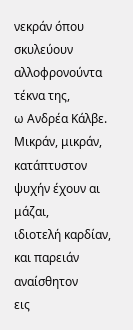νεκράν όπου σκυλεύουν
αλλοφρονούντα τέκνα της,
ω Ανδρέα Κάλβε.
Μικράν, μικράν, κατάπτυστον
ψυχήν έχουν αι μάζαι,
ιδιοτελή καρδίαν,
και παρειάν αναίσθητον
εις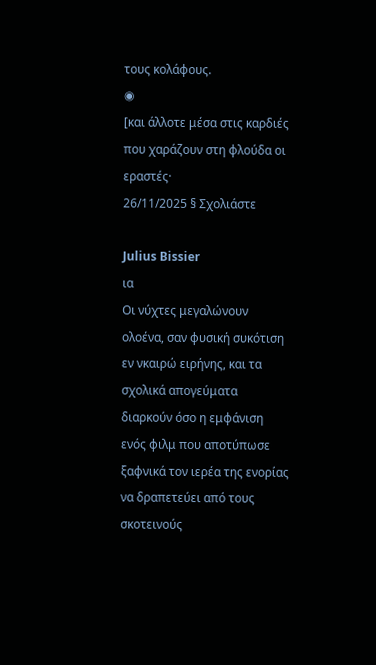τους κολάφους.
◉
[και άλλοτε μέσα στις καρδιές που χαράζουν στη φλούδα οι εραστές·
26/11/2025 § Σχολιάστε

Julius Bissier
ια
Οι νύχτες μεγαλώνουν ολοένα, σαν φυσική συκότιση εν νκαιρώ ειρήνης, και τα σχολικά απογεύματα διαρκούν όσο η εμφάνιση ενός φιλμ που αποτύπωσε ξαφνικά τον ιερέα της ενορίας να δραπετεύει από τους σκοτεινούς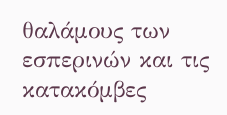θαλάμους των εσπερινών και τις κατακόμβες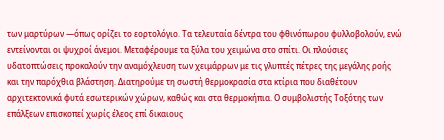των μαρτύρων ―όπως ορίζει το εορτολόγιο. Τα τελευταία δέντρα του φθινόπωρου φυλλοβολούν, ενώ εντείνονται οι ψυχροί άνεμοι. Μεταφέρουμε τα ξύλα του χειμώνα στο σπίτι. Οι πλούσιες υδατοπτώσεις προκαλούν την αναμόχλευση των χειμάρρων με τις γλυπτές πέτρες της μεγάλης ροής και την παρόχθια βλάστηση. Διατηρούμε τη σωστή θερμοκρασία στα κτίρια που διαθέτουν αρχιτεκτονικά φυτά εσωτερικών χώρων, καθώς και στα θερμοκήπια. Ο συμβολιστής Τοξότης των επάλξεων επισκοπεί χωρίς έλεος επί δικαιους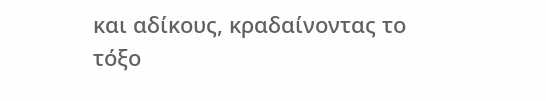και αδίκους, κραδαίνοντας το τόξο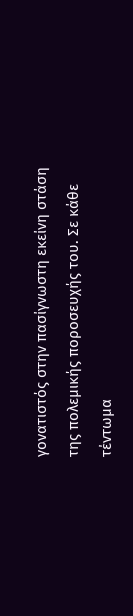γονατιστός στην πασίγνωστη εκείνη στάση της πολεμικής ποροσευχής του. Σε κάθε τέντωμα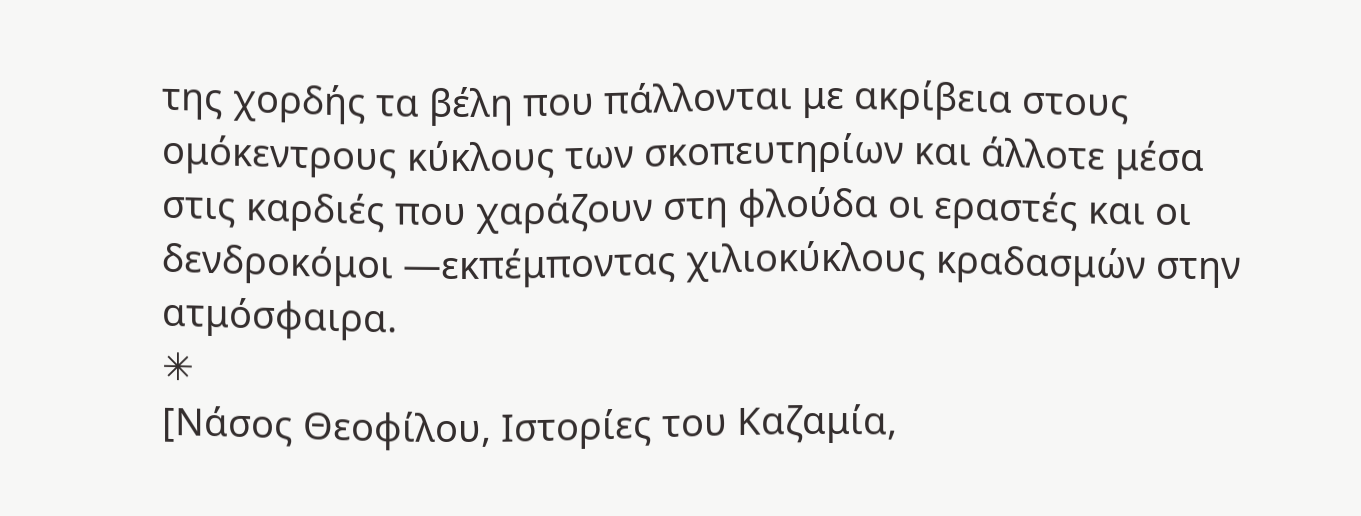της χορδής τα βέλη που πάλλονται με ακρίβεια στους ομόκεντρους κύκλους των σκοπευτηρίων και άλλοτε μέσα στις καρδιές που χαράζουν στη φλούδα οι εραστές και οι δενδροκόμοι ―εκπέμποντας χιλιοκύκλους κραδασμών στην ατμόσφαιρα.
✳
[Νάσος Θεοφίλου, Ιστορίες του Καζαμία,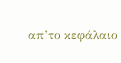απ’το κεφάλαιο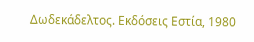Δωδεκάδελτος. Εκδόσεις Εστία, 1980